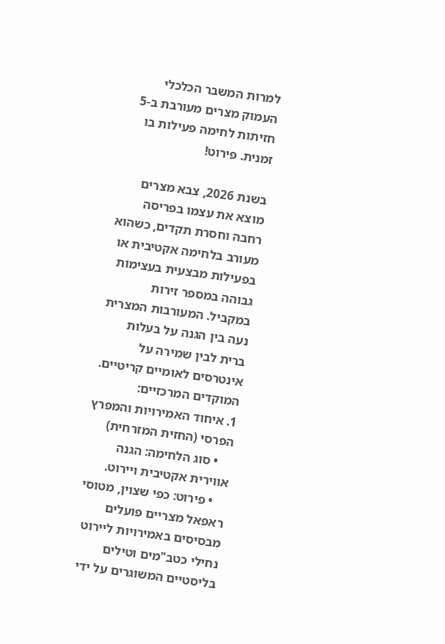למרות המשבר הכלכלי העמוק מצרים מעורבת ב-5 חזיתות לחימה פעילות בו זמנית. פירוט!

בשנת 2026, צבא מצרים מוצא את עצמו בפריסה רחבה וחסרת תקדים, כשהוא מעורב בלחימה אקטיבית או בפעילות מבצעית בעצימות גבוהה במספר זירות במקביל. המעורבות המצרית נעה בין הגנה על בעלות ברית לבין שמירה על אינטרסים לאומיים קריטיים.
המוקדים המרכזיים:
1. איחוד האמירויות והמפרץ הפרסי (החזית המזרחית)
    • סוג הלחימה: הגנה אווירית אקטיבית ויירוט.
    • פירוט: כפי שצוין, מטוסי ראפאל מצריים פועלים מבסיסים באמירויות ליירוט נחילי כטב"מים וטילים בליסטיים המשוגרים על ידי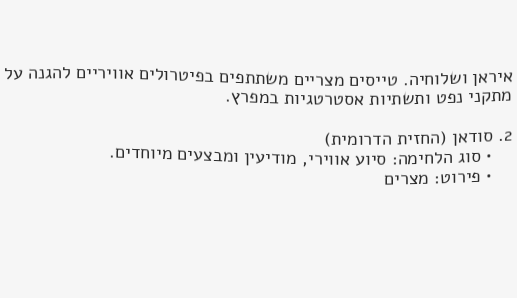איראן ושלוחיה. טייסים מצריים משתתפים בפיטרולים אוויריים להגנה על מתקני נפט ותשתיות אסטרטגיות במפרץ.

2. סודאן (החזית הדרומית)
    • סוג הלחימה: סיוע אווירי, מודיעין ומבצעים מיוחדים.
    • פירוט: מצרים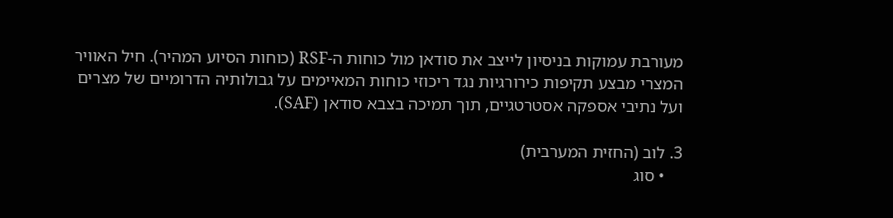מעורבת עמוקות בניסיון לייצב את סודאן מול כוחות ה-RSF (כוחות הסיוע המהיר). חיל האוויר המצרי מבצע תקיפות כירורגיות נגד ריכוזי כוחות המאיימים על גבולותיה הדרומיים של מצרים ועל נתיבי אספקה אסטרטגיים, תוך תמיכה בצבא סודאן (SAF).

3. לוב (החזית המערבית)
    • סוג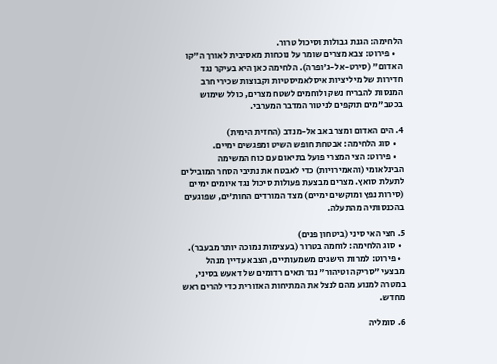הלחימה: הגנת גבולות וסיכול טרור.
    • פירוט: צבא מצרים שומר על נוכחות מאסיבית לאורך ה"קו האדום" (סירט-אל-ג'ופרה). הלחימה כאן היא בעיקר נגד חדירות של מיליציות איסלאמיסטיות וקבוצות שכירי חרב המנסות להבריח נשק ולוחמים לשטח מצרים, כולל שימוש בכטב"מים תוקפים לניטור המדבר המערבי.

4. הים האדום ומצר באב אל-מנדב (החזית הימית)
    • סוג הלחימה: אבטחת חופש השיט ומפגשים ימיים.
    • פירוט: הצי המצרי פועל בתיאום עם כוח המשימה הבינלאומי (והאמירויות) כדי לאבטח את נתיבי הסחר המובילים לתעלת סואץ. מצרים מבצעת פעולות סיכול נגד איומים ימיים (סירות נפץ ומוקשים ימיים) מצד המורדים החות'ים, שפוגעים בהכנסותיה מהתעלה.

5. חצי האי סיני (ביטחון פנים)
  • סוג הלחימה: לוחמה בטרור (בעצימות נמוכה יותר מבעבר).
  • פירוט: למרות הישגים משמעותיים, הצבא עדיין מנהל מבצעי "סריקה וטיהור" נגד תאים רדומים של דאעש בסיני, במטרה למנוע מהם לנצל את המתיחות האזורית כדי להרים ראש מחדש.

6. סומליה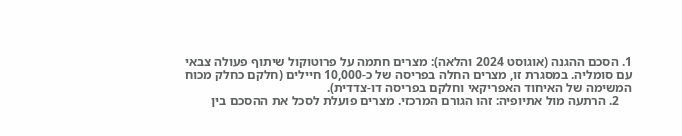1. הסכם ההגנה (אוגוסט 2024 והלאה): מצרים חתמה על פרוטוקול שיתוף פעולה צבאי עם סומליה. במסגרת זו, מצרים החלה בפריסה של כ-10,000 חיילים (חלקם כחלק מכוח המשימה של האיחוד האפריקאי וחלקם בפריסה דו-צדדית).
    2. הרתעה מול אתיופיה: זהו הגורם המרכזי. מצרים פועלת לסכל את ההסכם בין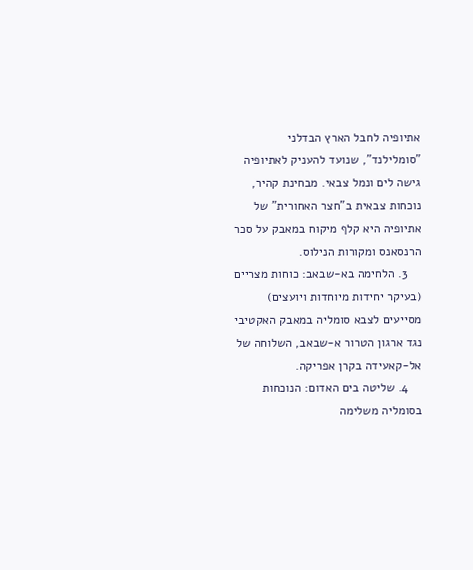אתיופיה לחבל הארץ הבדלני "סומלילנד", שנועד להעניק לאתיופיה גישה לים ונמל צבאי. מבחינת קהיר, נוכחות צבאית ב"חצר האחורית" של אתיופיה היא קלף מיקוח במאבק על סכר הרנסאנס ומקורות הנילוס.
    3. הלחימה בא-שבאב: כוחות מצריים (בעיקר יחידות מיוחדות ויועצים) מסייעים לצבא סומליה במאבק האקטיבי נגד ארגון הטרור א-שבאב, השלוחה של אל-קאעידה בקרן אפריקה.
    4. שליטה בים האדום: הנוכחות בסומליה משלימה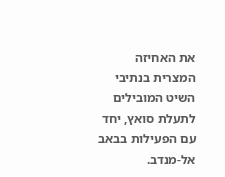את האחיזה המצרית בנתיבי השיט המובילים לתעלת סואץ, יחד עם הפעילות בבאב אל-מנדב.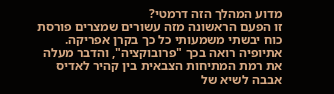מדוע המהלך הזה דרמטי?
זו הפעם הראשונה מזה עשורים שמצרים פורסת כוח יבשתי משמעותי כל כך בקרן אפריקה. אתיופיה רואה בכך "פרובוקציה", והדבר מעלה את רמת המתיחות הצבאית בין קהיר לאדיס אבבה לשיא של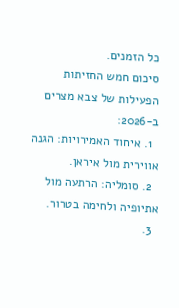כל הזמנים.
סיכום חמש החזיתות  הפעילות של צבא מצרים ב-2026:
  1. איחוד האמירויות: הגנה אווירית מול איראן.
  2. סומליה: הרתעה מול אתיופיה ולחימה בטרור.
  3.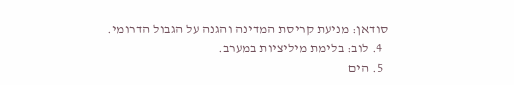סודאן: מניעת קריסת המדינה והגנה על הגבול הדרומי.
  4. לוב: בלימת מיליציות במערב.
  5. הים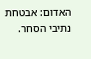האדום: אבטחת נתיבי הסחר.